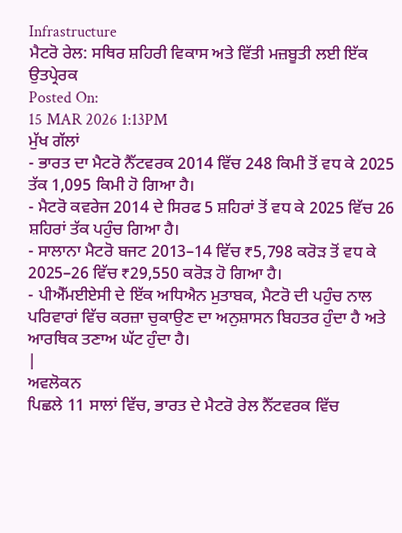Infrastructure
ਮੈਟਰੋ ਰੇਲ: ਸਥਿਰ ਸ਼ਹਿਰੀ ਵਿਕਾਸ ਅਤੇ ਵਿੱਤੀ ਮਜ਼ਬੂਤੀ ਲਈ ਇੱਕ ਉਤਪ੍ਰੇਰਕ
Posted On:
15 MAR 2026 1:13PM
ਮੁੱਖ ਗੱਲਾਂ
- ਭਾਰਤ ਦਾ ਮੈਟਰੋ ਨੈੱਟਵਰਕ 2014 ਵਿੱਚ 248 ਕਿਮੀ ਤੋਂ ਵਧ ਕੇ 2025 ਤੱਕ 1,095 ਕਿਮੀ ਹੋ ਗਿਆ ਹੈ।
- ਮੈਟਰੋ ਕਵਰੇਜ 2014 ਦੇ ਸਿਰਫ 5 ਸ਼ਹਿਰਾਂ ਤੋਂ ਵਧ ਕੇ 2025 ਵਿੱਚ 26 ਸ਼ਹਿਰਾਂ ਤੱਕ ਪਹੁੰਚ ਗਿਆ ਹੈ।
- ਸਾਲਾਨਾ ਮੈਟਰੋ ਬਜਟ 2013–14 ਵਿੱਚ ₹5,798 ਕਰੋੜ ਤੋਂ ਵਧ ਕੇ 2025–26 ਵਿੱਚ ₹29,550 ਕਰੋੜ ਹੋ ਗਿਆ ਹੈ।
- ਪੀਐੱਮਈਏਸੀ ਦੇ ਇੱਕ ਅਧਿਐਨ ਮੁਤਾਬਕ, ਮੈਟਰੋ ਦੀ ਪਹੁੰਚ ਨਾਲ ਪਰਿਵਾਰਾਂ ਵਿੱਚ ਕਰਜ਼ਾ ਚੁਕਾਉਣ ਦਾ ਅਨੁਸ਼ਾਸਨ ਬਿਹਤਰ ਹੁੰਦਾ ਹੈ ਅਤੇ ਆਰਥਿਕ ਤਣਾਅ ਘੱਟ ਹੁੰਦਾ ਹੈ।
|
ਅਵਲੋਕਨ
ਪਿਛਲੇ 11 ਸਾਲਾਂ ਵਿੱਚ, ਭਾਰਤ ਦੇ ਮੈਟਰੋ ਰੇਲ ਨੈੱਟਵਰਕ ਵਿੱਚ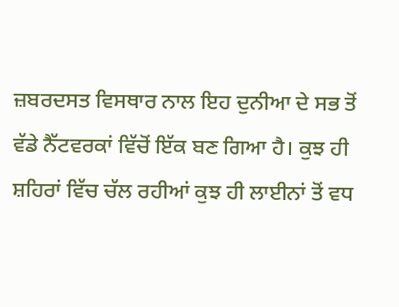ਜ਼ਬਰਦਸਤ ਵਿਸਥਾਰ ਨਾਲ ਇਹ ਦੁਨੀਆ ਦੇ ਸਭ ਤੋਂ ਵੱਡੇ ਨੈੱਟਵਰਕਾਂ ਵਿੱਚੋਂ ਇੱਕ ਬਣ ਗਿਆ ਹੈ। ਕੁਝ ਹੀ ਸ਼ਹਿਰਾਂ ਵਿੱਚ ਚੱਲ ਰਹੀਆਂ ਕੁਝ ਹੀ ਲਾਈਨਾਂ ਤੋਂ ਵਧ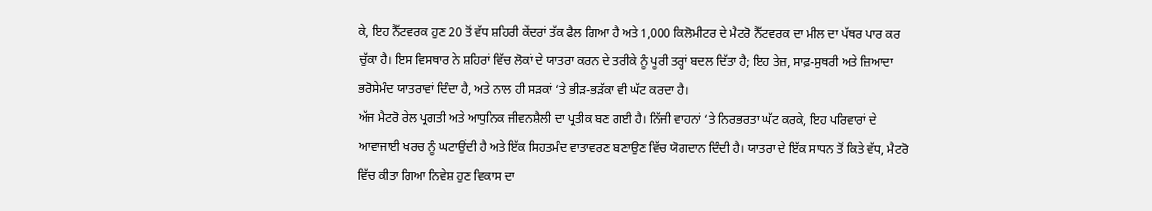ਕੇ, ਇਹ ਨੈੱਟਵਰਕ ਹੁਣ 20 ਤੋਂ ਵੱਧ ਸ਼ਹਿਰੀ ਕੇਂਦਰਾਂ ਤੱਕ ਫੈਲ ਗਿਆ ਹੈ ਅਤੇ 1,000 ਕਿਲੋਮੀਟਰ ਦੇ ਮੈਟਰੋ ਨੈੱਟਵਰਕ ਦਾ ਮੀਲ ਦਾ ਪੱਥਰ ਪਾਰ ਕਰ ਚੁੱਕਾ ਹੈ। ਇਸ ਵਿਸਥਾਰ ਨੇ ਸ਼ਹਿਰਾਂ ਵਿੱਚ ਲੋਕਾਂ ਦੇ ਯਾਤਰਾ ਕਰਨ ਦੇ ਤਰੀਕੇ ਨੂੰ ਪੂਰੀ ਤਰ੍ਹਾਂ ਬਦਲ ਦਿੱਤਾ ਹੈ; ਇਹ ਤੇਜ਼, ਸਾਫ਼-ਸੁਥਰੀ ਅਤੇ ਜ਼ਿਆਦਾ ਭਰੋਸੇਮੰਦ ਯਾਤਰਾਵਾਂ ਦਿੰਦਾ ਹੈ, ਅਤੇ ਨਾਲ ਹੀ ਸੜਕਾਂ ‘ਤੇ ਭੀੜ-ਭੜੱਕਾ ਵੀ ਘੱਟ ਕਰਦਾ ਹੈ।
ਅੱਜ ਮੈਟਰੋ ਰੇਲ ਪ੍ਰਗਤੀ ਅਤੇ ਆਧੁਨਿਕ ਜੀਵਨਸ਼ੈਲੀ ਦਾ ਪ੍ਰਤੀਕ ਬਣ ਗਈ ਹੈ। ਨਿੱਜੀ ਵਾਹਨਾਂ ‘ਤੇ ਨਿਰਭਰਤਾ ਘੱਟ ਕਰਕੇ, ਇਹ ਪਰਿਵਾਰਾਂ ਦੇ ਆਵਾਜਾਈ ਖਰਚ ਨੂੰ ਘਟਾਉਂਦੀ ਹੈ ਅਤੇ ਇੱਕ ਸਿਹਤਮੰਦ ਵਾਤਾਵਰਣ ਬਣਾਉਣ ਵਿੱਚ ਯੋਗਦਾਨ ਦਿੰਦੀ ਹੈ। ਯਾਤਰਾ ਦੇ ਇੱਕ ਸਾਧਨ ਤੋਂ ਕਿਤੇ ਵੱਧ, ਮੈਟਰੋ ਵਿੱਚ ਕੀਤਾ ਗਿਆ ਨਿਵੇਸ਼ ਹੁਣ ਵਿਕਾਸ ਦਾ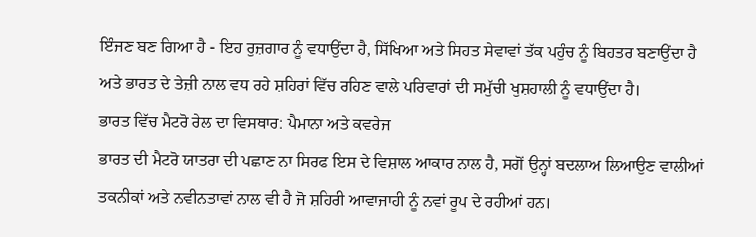ਇੰਜਣ ਬਣ ਗਿਆ ਹੈ - ਇਹ ਰੁਜ਼ਗਾਰ ਨੂੰ ਵਧਾਉਂਦਾ ਹੈ, ਸਿੱਖਿਆ ਅਤੇ ਸਿਹਤ ਸੇਵਾਵਾਂ ਤੱਕ ਪਹੁੰਚ ਨੂੰ ਬਿਹਤਰ ਬਣਾਉਂਦਾ ਹੈ ਅਤੇ ਭਾਰਤ ਦੇ ਤੇਜ਼ੀ ਨਾਲ ਵਧ ਰਹੇ ਸ਼ਹਿਰਾਂ ਵਿੱਚ ਰਹਿਣ ਵਾਲੇ ਪਰਿਵਾਰਾਂ ਦੀ ਸਮੁੱਚੀ ਖੁਸ਼ਹਾਲੀ ਨੂੰ ਵਧਾਉਂਦਾ ਹੈ।
ਭਾਰਤ ਵਿੱਚ ਮੈਟਰੋ ਰੇਲ ਦਾ ਵਿਸਥਾਰ: ਪੈਮਾਨਾ ਅਤੇ ਕਵਰੇਜ
ਭਾਰਤ ਦੀ ਮੈਟਰੋ ਯਾਤਰਾ ਦੀ ਪਛਾਣ ਨਾ ਸਿਰਫ ਇਸ ਦੇ ਵਿਸ਼ਾਲ ਆਕਾਰ ਨਾਲ ਹੈ, ਸਗੋਂ ਉਨ੍ਹਾਂ ਬਦਲਾਅ ਲਿਆਉਣ ਵਾਲੀਆਂ ਤਕਨੀਕਾਂ ਅਤੇ ਨਵੀਨਤਾਵਾਂ ਨਾਲ ਵੀ ਹੈ ਜੋ ਸ਼ਹਿਰੀ ਆਵਾਜਾਹੀ ਨੂੰ ਨਵਾਂ ਰੂਪ ਦੇ ਰਹੀਆਂ ਹਨ।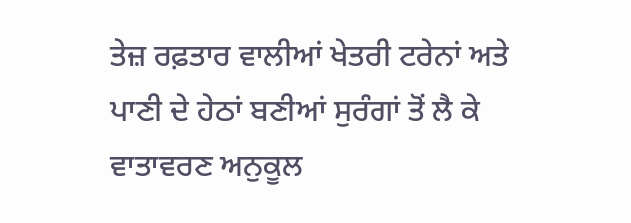ਤੇਜ਼ ਰਫ਼ਤਾਰ ਵਾਲੀਆਂ ਖੇਤਰੀ ਟਰੇਨਾਂ ਅਤੇ ਪਾਣੀ ਦੇ ਹੇਠਾਂ ਬਣੀਆਂ ਸੁਰੰਗਾਂ ਤੋਂ ਲੈ ਕੇ ਵਾਤਾਵਰਣ ਅਨੁਕੂਲ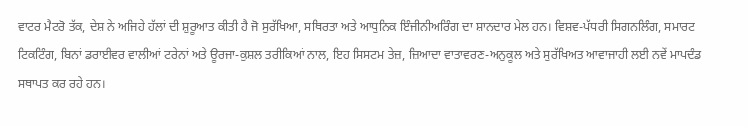ਵਾਟਰ ਮੈਟਰੋ ਤੱਕ, ਦੇਸ਼ ਨੇ ਅਜਿਹੇ ਹੱਲਾਂ ਦੀ ਸ਼ੁਰੂਆਤ ਕੀਤੀ ਹੈ ਜੋ ਸੁਰੱਖਿਆ, ਸਥਿਰਤਾ ਅਤੇ ਆਧੁਨਿਕ ਇੰਜੀਨੀਅਰਿੰਗ ਦਾ ਸ਼ਾਨਦਾਰ ਮੇਲ ਹਨ। ਵਿਸ਼ਵ-ਪੱਧਰੀ ਸਿਗਨਲਿੰਗ, ਸਮਾਰਟ ਟਿਕਟਿੰਗ, ਬਿਨਾਂ ਡਰਾਈਵਰ ਵਾਲੀਆਂ ਟਰੇਨਾਂ ਅਤੇ ਊਰਜਾ-ਕੁਸ਼ਲ ਤਰੀਕਿਆਂ ਨਾਲ, ਇਹ ਸਿਸਟਮ ਤੇਜ਼, ਜ਼ਿਆਦਾ ਵਾਤਾਵਰਣ-ਅਨੁਕੂਲ ਅਤੇ ਸੁਰੱਖਿਅਤ ਆਵਾਜਾਹੀ ਲਈ ਨਵੇਂ ਮਾਪਦੰਡ ਸਥਾਪਤ ਕਰ ਰਹੇ ਹਨ।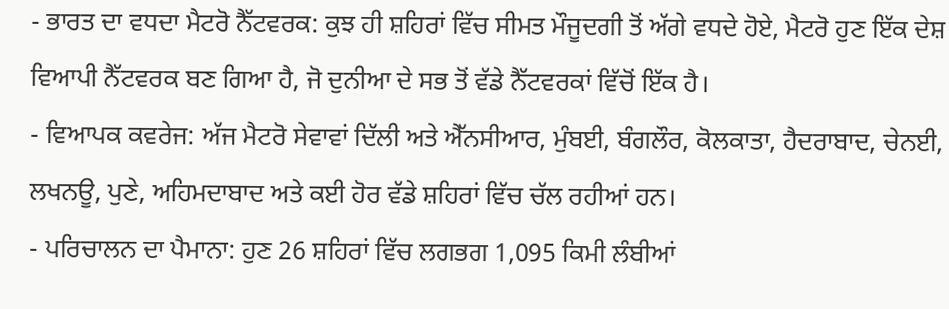- ਭਾਰਤ ਦਾ ਵਧਦਾ ਮੈਟਰੋ ਨੈੱਟਵਰਕ: ਕੁਝ ਹੀ ਸ਼ਹਿਰਾਂ ਵਿੱਚ ਸੀਮਤ ਮੌਜੂਦਗੀ ਤੋਂ ਅੱਗੇ ਵਧਦੇ ਹੋਏ, ਮੈਟਰੋ ਹੁਣ ਇੱਕ ਦੇਸ਼ ਵਿਆਪੀ ਨੈੱਟਵਰਕ ਬਣ ਗਿਆ ਹੈ, ਜੋ ਦੁਨੀਆ ਦੇ ਸਭ ਤੋਂ ਵੱਡੇ ਨੈੱਟਵਰਕਾਂ ਵਿੱਚੋਂ ਇੱਕ ਹੈ।
- ਵਿਆਪਕ ਕਵਰੇਜ: ਅੱਜ ਮੈਟਰੋ ਸੇਵਾਵਾਂ ਦਿੱਲੀ ਅਤੇ ਐੱਨਸੀਆਰ, ਮੁੰਬਈ, ਬੰਗਲੌਰ, ਕੋਲਕਾਤਾ, ਹੈਦਰਾਬਾਦ, ਚੇਨਈ, ਲਖਨਊ, ਪੁਣੇ, ਅਹਿਮਦਾਬਾਦ ਅਤੇ ਕਈ ਹੋਰ ਵੱਡੇ ਸ਼ਹਿਰਾਂ ਵਿੱਚ ਚੱਲ ਰਹੀਆਂ ਹਨ।
- ਪਰਿਚਾਲਨ ਦਾ ਪੈਮਾਨਾ: ਹੁਣ 26 ਸ਼ਹਿਰਾਂ ਵਿੱਚ ਲਗਭਗ 1,095 ਕਿਮੀ ਲੰਬੀਆਂ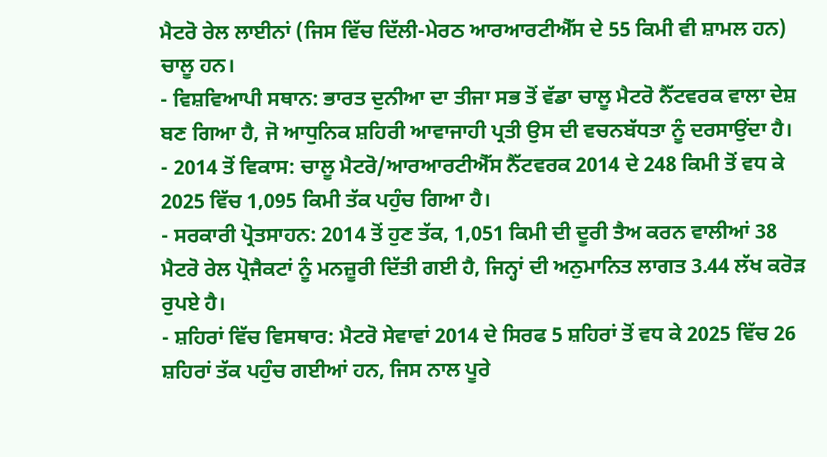ਮੈਟਰੋ ਰੇਲ ਲਾਈਨਾਂ (ਜਿਸ ਵਿੱਚ ਦਿੱਲੀ-ਮੇਰਠ ਆਰਆਰਟੀਐੱਸ ਦੇ 55 ਕਿਮੀ ਵੀ ਸ਼ਾਮਲ ਹਨ) ਚਾਲੂ ਹਨ।
- ਵਿਸ਼ਵਿਆਪੀ ਸਥਾਨ: ਭਾਰਤ ਦੁਨੀਆ ਦਾ ਤੀਜਾ ਸਭ ਤੋਂ ਵੱਡਾ ਚਾਲੂ ਮੈਟਰੋ ਨੈੱਟਵਰਕ ਵਾਲਾ ਦੇਸ਼ ਬਣ ਗਿਆ ਹੈ, ਜੋ ਆਧੁਨਿਕ ਸ਼ਹਿਰੀ ਆਵਾਜਾਹੀ ਪ੍ਰਤੀ ਉਸ ਦੀ ਵਚਨਬੱਧਤਾ ਨੂੰ ਦਰਸਾਉਂਦਾ ਹੈ।
- 2014 ਤੋਂ ਵਿਕਾਸ: ਚਾਲੂ ਮੈਟਰੋ/ਆਰਆਰਟੀਐੱਸ ਨੈੱਟਵਰਕ 2014 ਦੇ 248 ਕਿਮੀ ਤੋਂ ਵਧ ਕੇ 2025 ਵਿੱਚ 1,095 ਕਿਮੀ ਤੱਕ ਪਹੁੰਚ ਗਿਆ ਹੈ।
- ਸਰਕਾਰੀ ਪ੍ਰੋਤਸਾਹਨ: 2014 ਤੋਂ ਹੁਣ ਤੱਕ, 1,051 ਕਿਮੀ ਦੀ ਦੂਰੀ ਤੈਅ ਕਰਨ ਵਾਲੀਆਂ 38 ਮੈਟਰੋ ਰੇਲ ਪ੍ਰੋਜੈਕਟਾਂ ਨੂੰ ਮਨਜ਼ੂਰੀ ਦਿੱਤੀ ਗਈ ਹੈ, ਜਿਨ੍ਹਾਂ ਦੀ ਅਨੁਮਾਨਿਤ ਲਾਗਤ 3.44 ਲੱਖ ਕਰੋੜ ਰੁਪਏ ਹੈ।
- ਸ਼ਹਿਰਾਂ ਵਿੱਚ ਵਿਸਥਾਰ: ਮੈਟਰੋ ਸੇਵਾਵਾਂ 2014 ਦੇ ਸਿਰਫ 5 ਸ਼ਹਿਰਾਂ ਤੋਂ ਵਧ ਕੇ 2025 ਵਿੱਚ 26 ਸ਼ਹਿਰਾਂ ਤੱਕ ਪਹੁੰਚ ਗਈਆਂ ਹਨ, ਜਿਸ ਨਾਲ ਪੂਰੇ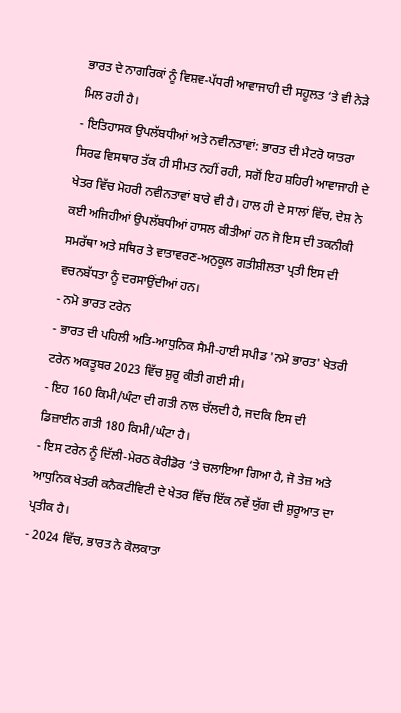ਭਾਰਤ ਦੇ ਨਾਗਰਿਕਾਂ ਨੂੰ ਵਿਸ਼ਵ-ਪੱਧਰੀ ਆਵਾਜਾਹੀ ਦੀ ਸਹੂਲਤ ‘ਤੇ ਵੀ ਨੇੜੇ ਮਿਲ ਰਹੀ ਹੈ।
- ਇਤਿਹਾਸਕ ਉਪਲੱਬਧੀਆਂ ਅਤੇ ਨਵੀਨਤਾਵਾਂ: ਭਾਰਤ ਦੀ ਮੈਟਰੋ ਯਾਤਰਾ ਸਿਰਫ ਵਿਸਥਾਰ ਤੱਕ ਹੀ ਸੀਮਤ ਨਹੀਂ ਰਹੀ, ਸਗੋਂ ਇਹ ਸ਼ਹਿਰੀ ਆਵਾਜਾਹੀ ਦੇ ਖੇਤਰ ਵਿੱਚ ਮੋਹਰੀ ਨਵੀਨਤਾਵਾਂ ਬਾਰੇ ਵੀ ਹੈ। ਹਾਲ ਹੀ ਦੇ ਸਾਲਾਂ ਵਿੱਚ, ਦੇਸ਼ ਨੇ ਕਈ ਅਜਿਹੀਆਂ ਉਪਲੱਬਧੀਆਂ ਹਾਸਲ ਕੀਤੀਆਂ ਹਨ ਜੋ ਇਸ ਦੀ ਤਕਨੀਕੀ ਸਮਰੱਥਾ ਅਤੇ ਸਥਿਰ ਤੇ ਵਾਤਾਵਰਣ-ਅਨੁਕੂਲ ਗਤੀਸ਼ੀਲਤਾ ਪ੍ਰਤੀ ਇਸ ਦੀ ਵਚਨਬੱਧਤਾ ਨੂੰ ਦਰਸਾਉਂਦੀਆਂ ਹਨ।
- ਨਮੋ ਭਾਰਤ ਟਰੇਨ
- ਭਾਰਤ ਦੀ ਪਹਿਲੀ ਅਤਿ-ਆਧੁਨਿਕ ਸੈਮੀ-ਹਾਈ ਸਪੀਡ 'ਨਮੋ ਭਾਰਤ' ਖੇਤਰੀ ਟਰੇਨ ਅਕਤੂਬਰ 2023 ਵਿੱਚ ਸ਼ੁਰੂ ਕੀਤੀ ਗਈ ਸੀ।
- ਇਹ 160 ਕਿਮੀ/ਘੰਟਾ ਦੀ ਗਤੀ ਨਾਲ ਚੱਲਦੀ ਹੈ, ਜਦਕਿ ਇਸ ਦੀ ਡਿਜ਼ਾਈਨ ਗਤੀ 180 ਕਿਮੀ/ਘੰਟਾ ਹੈ।
- ਇਸ ਟਰੇਨ ਨੂੰ ਦਿੱਲੀ-ਮੇਰਠ ਕੋਰੀਡੋਰ ‘ਤੇ ਚਲਾਇਆ ਗਿਆ ਹੈ, ਜੋ ਤੇਜ਼ ਅਤੇ ਆਧੁਨਿਕ ਖੇਤਰੀ ਕਨੈਕਟੀਵਿਟੀ ਦੇ ਖੇਤਰ ਵਿੱਚ ਇੱਕ ਨਵੇਂ ਯੁੱਗ ਦੀ ਸ਼ੁਰੂਆਤ ਦਾ ਪ੍ਰਤੀਕ ਹੈ।
- 2024 ਵਿੱਚ, ਭਾਰਤ ਨੇ ਕੋਲਕਾਤਾ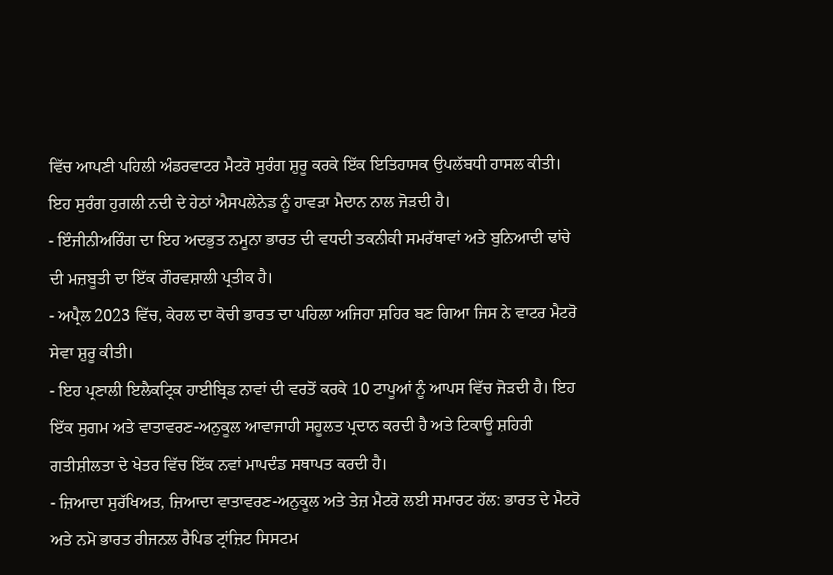ਵਿੱਚ ਆਪਣੀ ਪਹਿਲੀ ਅੰਡਰਵਾਟਰ ਮੈਟਰੋ ਸੁਰੰਗ ਸ਼ੁਰੂ ਕਰਕੇ ਇੱਕ ਇਤਿਹਾਸਕ ਉਪਲੱਬਧੀ ਹਾਸਲ ਕੀਤੀ। ਇਹ ਸੁਰੰਗ ਹੁਗਲੀ ਨਦੀ ਦੇ ਹੇਠਾਂ ਐਸਪਲੇਨੇਡ ਨੂੰ ਹਾਵੜਾ ਮੈਦਾਨ ਨਾਲ ਜੋੜਦੀ ਹੈ।
- ਇੰਜੀਨੀਅਰਿੰਗ ਦਾ ਇਹ ਅਦਭੁਤ ਨਮੂਨਾ ਭਾਰਤ ਦੀ ਵਧਦੀ ਤਕਨੀਕੀ ਸਮਰੱਥਾਵਾਂ ਅਤੇ ਬੁਨਿਆਦੀ ਢਾਂਚੇ ਦੀ ਮਜ਼ਬੂਤੀ ਦਾ ਇੱਕ ਗੌਰਵਸ਼ਾਲੀ ਪ੍ਰਤੀਕ ਹੈ।
- ਅਪ੍ਰੈਲ 2023 ਵਿੱਚ, ਕੇਰਲ ਦਾ ਕੋਚੀ ਭਾਰਤ ਦਾ ਪਹਿਲਾ ਅਜਿਹਾ ਸ਼ਹਿਰ ਬਣ ਗਿਆ ਜਿਸ ਨੇ ਵਾਟਰ ਮੈਟਰੋ ਸੇਵਾ ਸ਼ੁਰੂ ਕੀਤੀ।
- ਇਹ ਪ੍ਰਣਾਲੀ ਇਲੈਕਟ੍ਰਿਕ ਹਾਈਬ੍ਰਿਡ ਨਾਵਾਂ ਦੀ ਵਰਤੋਂ ਕਰਕੇ 10 ਟਾਪੂਆਂ ਨੂੰ ਆਪਸ ਵਿੱਚ ਜੋੜਦੀ ਹੈ। ਇਹ ਇੱਕ ਸੁਗਮ ਅਤੇ ਵਾਤਾਵਰਣ-ਅਨੁਕੂਲ ਆਵਾਜਾਹੀ ਸਹੂਲਤ ਪ੍ਰਦਾਨ ਕਰਦੀ ਹੈ ਅਤੇ ਟਿਕਾਊ ਸ਼ਹਿਰੀ ਗਤੀਸ਼ੀਲਤਾ ਦੇ ਖੇਤਰ ਵਿੱਚ ਇੱਕ ਨਵਾਂ ਮਾਪਦੰਡ ਸਥਾਪਤ ਕਰਦੀ ਹੈ।
- ਜ਼ਿਆਦਾ ਸੁਰੱਖਿਅਤ, ਜ਼ਿਆਦਾ ਵਾਤਾਵਰਣ-ਅਨੁਕੂਲ ਅਤੇ ਤੇਜ਼ ਮੈਟਰੋ ਲਈ ਸਮਾਰਟ ਹੱਲ: ਭਾਰਤ ਦੇ ਮੈਟਰੋ ਅਤੇ ਨਮੋ ਭਾਰਤ ਰੀਜਨਲ ਰੈਪਿਡ ਟ੍ਰਾਂਜ਼ਿਟ ਸਿਸਟਮ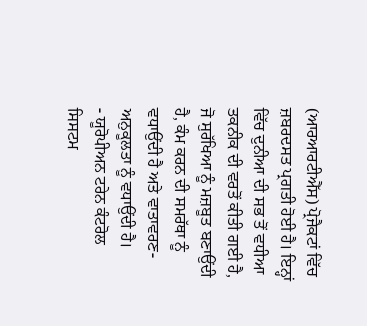(ਆਰਆਰਟੀਐੱਸ) ਪ੍ਰੋਜੈਕਟਾਂ ਵਿੱਚ ਜ਼ਬਰਦਸਤ ਪ੍ਰਗਤੀ ਹੋਈ ਹੈ। ਇਨ੍ਹਾਂ ਵਿੱਚ ਦੁਨੀਆ ਦੀ ਸਭ ਤੋਂ ਵਧੀਆ ਤਕਨੀਕ ਦੀ ਵਰਤੋਂ ਕੀਤੀ ਗਈ ਹੈ, ਜੋ ਸੁਰੱਖਿਆ ਨੂੰ ਮਜ਼ਬੂਤ ਬਣਾਉਂਦੀ ਹੈ, ਕੰਮ ਕਰਨ ਦੀ ਸਮਰੱਥਾ ਨੂੰ ਵਧਾਉਂਦੀ ਹੈ ਅਤੇ ਵਾਤਾਵਰਣ-ਅਨੁਕੂਲਤਾ ਨੂੰ ਵਧਾਉਂਦੀ ਹੈ।
- ਯੂਰੋਪੀਅਨ ਟਰੇਨ ਕੰਟਰੋਲ ਸਿਸਟਮ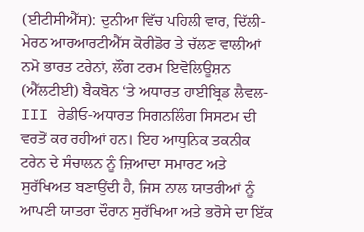(ਈਟੀਸੀਐੱਸ): ਦੁਨੀਆ ਵਿੱਚ ਪਹਿਲੀ ਵਾਰ, ਦਿੱਲੀ-ਮੇਰਠ ਆਰਆਰਟੀਐੱਸ ਕੋਰੀਡੋਰ ਤੇ ਚੱਲਣ ਵਾਲੀਆਂ ਨਮੋ ਭਾਰਤ ਟਰੇਨਾਂ, ਲੌਂਗ ਟਰਮ ਇਵੋਲਿਊਸ਼ਨ (ਐੱਲਟੀਈ) ਬੈਕਬੋਨ ‘ਤੇ ਅਧਾਰਤ ਹਾਈਬ੍ਰਿਡ ਲੈਵਲ-III ਰੇਡੀਓ-ਅਧਾਰਤ ਸਿਗਨਲਿੰਗ ਸਿਸਟਮ ਦੀ ਵਰਤੋਂ ਕਰ ਰਹੀਆਂ ਹਨ। ਇਹ ਆਧੁਨਿਕ ਤਕਨੀਕ ਟਰੇਨ ਦੇ ਸੰਚਾਲਨ ਨੂੰ ਜ਼ਿਆਦਾ ਸਮਾਰਟ ਅਤੇ ਸੁਰੱਖਿਅਤ ਬਣਾਉਂਦੀ ਹੈ, ਜਿਸ ਨਾਲ ਯਾਤਰੀਆਂ ਨੂੰ ਆਪਣੀ ਯਾਤਰਾ ਦੌਰਾਨ ਸੁਰੱਖਿਆ ਅਤੇ ਭਰੋਸੇ ਦਾ ਇੱਕ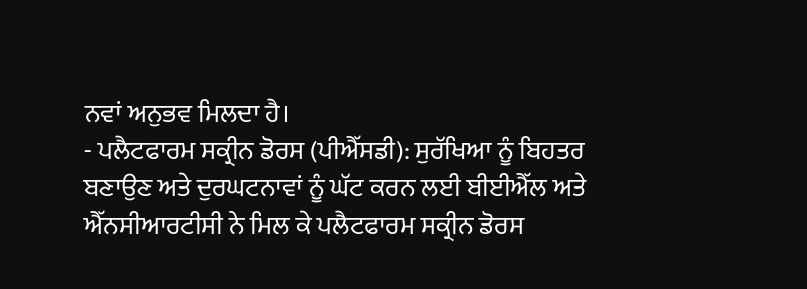ਨਵਾਂ ਅਨੁਭਵ ਮਿਲਦਾ ਹੈ।
- ਪਲੈਟਫਾਰਮ ਸਕ੍ਰੀਨ ਡੋਰਸ (ਪੀਐੱਸਡੀ): ਸੁਰੱਖਿਆ ਨੂੰ ਬਿਹਤਰ ਬਣਾਉਣ ਅਤੇ ਦੁਰਘਟਨਾਵਾਂ ਨੂੰ ਘੱਟ ਕਰਨ ਲਈ ਬੀਈਐੱਲ ਅਤੇ ਐੱਨਸੀਆਰਟੀਸੀ ਨੇ ਮਿਲ ਕੇ ਪਲੈਟਫਾਰਮ ਸਕ੍ਰੀਨ ਡੋਰਸ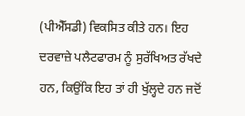(ਪੀਐੱਸਡੀ) ਵਿਕਸਿਤ ਕੀਤੇ ਹਨ। ਇਹ ਦਰਵਾਜ਼ੇ ਪਲੈਟਫਾਰਮ ਨੂੰ ਸੁਰੱਖਿਅਤ ਰੱਖਦੇ ਹਨ, ਕਿਉਂਕਿ ਇਹ ਤਾਂ ਹੀ ਖੁੱਲ੍ਹਦੇ ਹਨ ਜਦੋਂ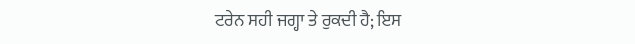ਟਰੇਨ ਸਹੀ ਜਗ੍ਹਾ ਤੇ ਰੁਕਦੀ ਹੈ; ਇਸ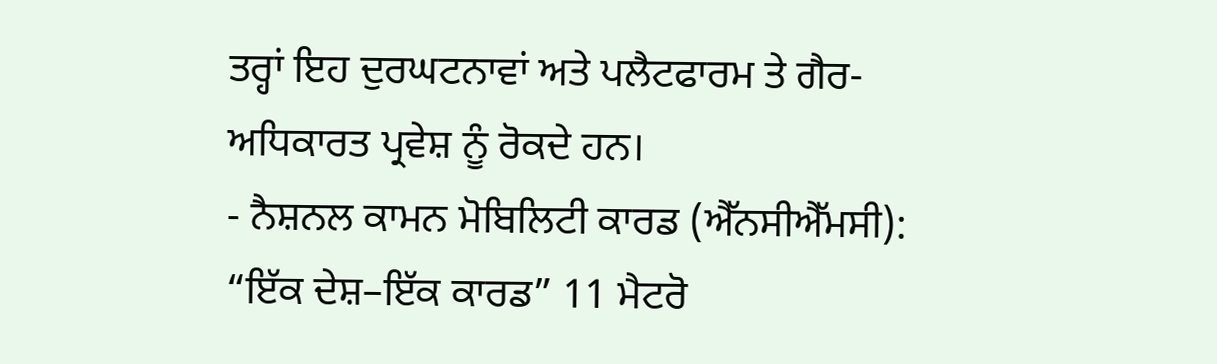ਤਰ੍ਹਾਂ ਇਹ ਦੁਰਘਟਨਾਵਾਂ ਅਤੇ ਪਲੈਟਫਾਰਮ ਤੇ ਗੈਰ-ਅਧਿਕਾਰਤ ਪ੍ਰਵੇਸ਼ ਨੂੰ ਰੋਕਦੇ ਹਨ।
- ਨੈਸ਼ਨਲ ਕਾਮਨ ਮੋਬਿਲਿਟੀ ਕਾਰਡ (ਐੱਨਸੀਐੱਮਸੀ): “ਇੱਕ ਦੇਸ਼–ਇੱਕ ਕਾਰਡ” 11 ਮੈਟਰੋ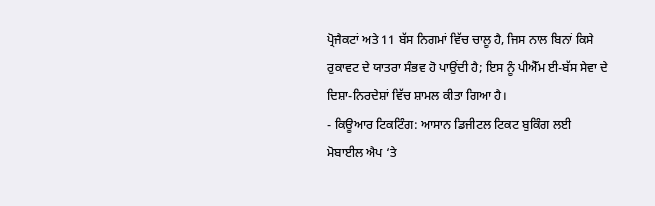ਪ੍ਰੋਜੈਕਟਾਂ ਅਤੇ 11 ਬੱਸ ਨਿਗਮਾਂ ਵਿੱਚ ਚਾਲੂ ਹੈ, ਜਿਸ ਨਾਲ ਬਿਨਾਂ ਕਿਸੇ ਰੁਕਾਵਟ ਦੇ ਯਾਤਰਾ ਸੰਭਵ ਹੋ ਪਾਉਂਦੀ ਹੈ; ਇਸ ਨੂੰ ਪੀਐੱਮ ਈ-ਬੱਸ ਸੇਵਾ ਦੇ ਦਿਸ਼ਾ-ਨਿਰਦੇਸ਼ਾਂ ਵਿੱਚ ਸ਼ਾਮਲ ਕੀਤਾ ਗਿਆ ਹੈ।
- ਕਿਊਆਰ ਟਿਕਟਿੰਗ: ਆਸਾਨ ਡਿਜੀਟਲ ਟਿਕਟ ਬੁਕਿੰਗ ਲਈ ਮੋਬਾਈਲ ਐਪ ‘ਤੇ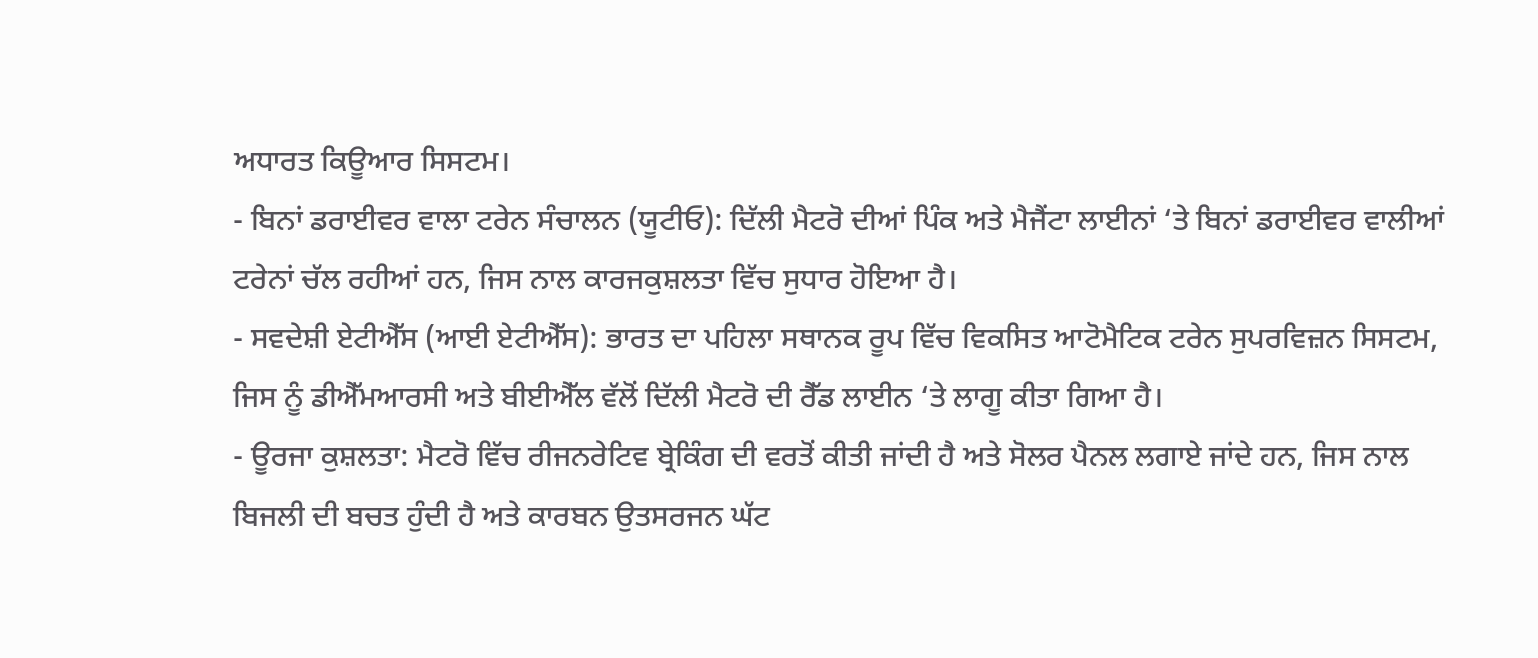ਅਧਾਰਤ ਕਿਊਆਰ ਸਿਸਟਮ।
- ਬਿਨਾਂ ਡਰਾਈਵਰ ਵਾਲਾ ਟਰੇਨ ਸੰਚਾਲਨ (ਯੂਟੀਓ): ਦਿੱਲੀ ਮੈਟਰੋ ਦੀਆਂ ਪਿੰਕ ਅਤੇ ਮੈਜੈਂਟਾ ਲਾਈਨਾਂ ‘ਤੇ ਬਿਨਾਂ ਡਰਾਈਵਰ ਵਾਲੀਆਂ ਟਰੇਨਾਂ ਚੱਲ ਰਹੀਆਂ ਹਨ, ਜਿਸ ਨਾਲ ਕਾਰਜਕੁਸ਼ਲਤਾ ਵਿੱਚ ਸੁਧਾਰ ਹੋਇਆ ਹੈ।
- ਸਵਦੇਸ਼ੀ ਏਟੀਐੱਸ (ਆਈ ਏਟੀਐੱਸ): ਭਾਰਤ ਦਾ ਪਹਿਲਾ ਸਥਾਨਕ ਰੂਪ ਵਿੱਚ ਵਿਕਸਿਤ ਆਟੋਮੈਟਿਕ ਟਰੇਨ ਸੁਪਰਵਿਜ਼ਨ ਸਿਸਟਮ, ਜਿਸ ਨੂੰ ਡੀਐੱਮਆਰਸੀ ਅਤੇ ਬੀਈਐੱਲ ਵੱਲੋਂ ਦਿੱਲੀ ਮੈਟਰੋ ਦੀ ਰੈੱਡ ਲਾਈਨ ‘ਤੇ ਲਾਗੂ ਕੀਤਾ ਗਿਆ ਹੈ।
- ਊਰਜਾ ਕੁਸ਼ਲਤਾ: ਮੈਟਰੋ ਵਿੱਚ ਰੀਜਨਰੇਟਿਵ ਬ੍ਰੇਕਿੰਗ ਦੀ ਵਰਤੋਂ ਕੀਤੀ ਜਾਂਦੀ ਹੈ ਅਤੇ ਸੋਲਰ ਪੈਨਲ ਲਗਾਏ ਜਾਂਦੇ ਹਨ, ਜਿਸ ਨਾਲ ਬਿਜਲੀ ਦੀ ਬਚਤ ਹੁੰਦੀ ਹੈ ਅਤੇ ਕਾਰਬਨ ਉਤਸਰਜਨ ਘੱਟ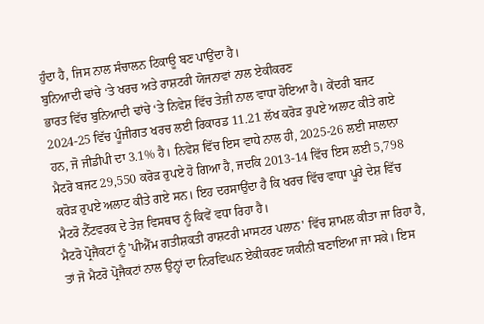ਹੁੰਦਾ ਹੈ, ਜਿਸ ਨਾਲ ਸੰਚਾਲਨ ਟਿਕਾਊ ਬਣ ਪਾਉਂਦਾ ਹੈ।
ਬੁਨਿਆਦੀ ਢਾਂਚੇ ‘ਤੇ ਖਰਚ ਅਤੇ ਰਾਸ਼ਟਰੀ ਯੋਜਨਾਵਾਂ ਨਾਲ ਏਕੀਕਰਣ
ਭਾਰਤ ਵਿੱਚ ਬੁਨਿਆਦੀ ਢਾਂਚੇ ‘ਤੇ ਨਿਵੇਸ਼ ਵਿੱਚ ਤੇਜ਼ੀ ਨਾਲ ਵਾਧਾ ਹੋਇਆ ਹੈ। ਕੇਂਦਰੀ ਬਜਟ 2024-25 ਵਿੱਚ ਪੂੰਜੀਗਤ ਖਰਚ ਲਈ ਰਿਕਾਰਡ 11.21 ਲੱਖ ਕਰੋੜ ਰੁਪਏ ਅਲਾਟ ਕੀਤੇ ਗਏ ਹਨ, ਜੋ ਜੀਡੀਪੀ ਦਾ 3.1% ਹੈ। ਨਿਵੇਸ਼ ਵਿੱਚ ਇਸ ਵਾਧੇ ਨਾਲ ਹੀ, 2025-26 ਲਈ ਸਾਲਾਨਾ ਮੈਟਰੋ ਬਜਟ 29,550 ਕਰੋੜ ਰੁਪਏ ਹੋ ਗਿਆ ਹੈ, ਜਦਕਿ 2013-14 ਵਿੱਚ ਇਸ ਲਈ 5,798 ਕਰੋੜ ਰੁਪਏ ਅਲਾਟ ਕੀਤੇ ਗਏ ਸਨ। ਇਹ ਦਰਸਾਉਂਦਾ ਹੈ ਕਿ ਖਰਚ ਵਿੱਚ ਵਾਧਾ ਪੂਰੇ ਦੇਸ਼ ਵਿੱਚ ਮੈਟਰੋ ਨੈੱਟਵਰਕ ਦੇ ਤੇਜ਼ ਵਿਸਥਾਰ ਨੂੰ ਕਿਵੇਂ ਵਧਾ ਰਿਹਾ ਹੈ।
ਮੈਟਰੋ ਪ੍ਰੋਜੈਕਟਾਂ ਨੂੰ 'ਪੀਐੱਮ ਗਤੀਸ਼ਕਤੀ ਰਾਸ਼ਟਰੀ ਮਾਸਟਰ ਪਲਾਨ' ਵਿੱਚ ਸ਼ਾਮਲ ਕੀਤਾ ਜਾ ਰਿਹਾ ਹੈ, ਤਾਂ ਜੋ ਮੈਟਰੋ ਪ੍ਰੋਜੈਕਟਾਂ ਨਾਲ ਉਨ੍ਹਾਂ ਦਾ ਨਿਰਵਿਘਨ ਏਕੀਕਰਣ ਯਕੀਨੀ ਬਣਾਇਆ ਜਾ ਸਕੇ। ਇਸ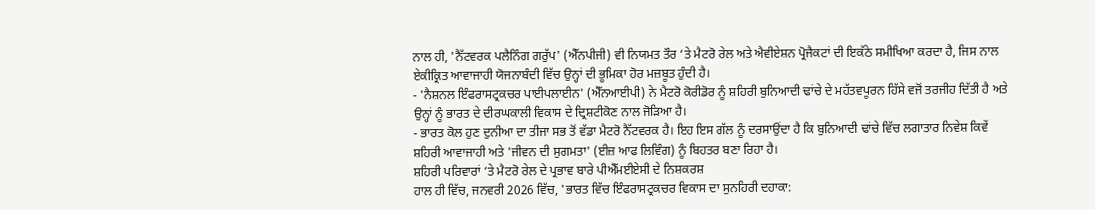ਨਾਲ ਹੀ, 'ਨੈੱਟਵਰਕ ਪਲੈਨਿੰਗ ਗਰੁੱਪ' (ਐੱਨਪੀਜੀ) ਵੀ ਨਿਯਮਤ ਤੌਰ ‘ਤੇ ਮੈਟਰੋ ਰੇਲ ਅਤੇ ਐਵੀਏਸ਼ਨ ਪ੍ਰੋਜੈਕਟਾਂ ਦੀ ਇਕੱਠੇ ਸਮੀਖਿਆ ਕਰਦਾ ਹੈ, ਜਿਸ ਨਾਲ ਏਕੀਕ੍ਰਿਤ ਆਵਾਜਾਹੀ ਯੋਜਨਾਬੰਦੀ ਵਿੱਚ ਉਨ੍ਹਾਂ ਦੀ ਭੂਮਿਕਾ ਹੋਰ ਮਜ਼ਬੂਤ ਹੁੰਦੀ ਹੈ।
- 'ਨੈਸ਼ਨਲ ਇੰਫਰਾਸਟ੍ਰਕਚਰ ਪਾਈਪਲਾਈਨ' (ਐੱਨਆਈਪੀ) ਨੇ ਮੈਟਰੋ ਕੋਰੀਡੋਰ ਨੂੰ ਸ਼ਹਿਰੀ ਬੁਨਿਆਦੀ ਢਾਂਚੇ ਦੇ ਮਹੱਤਵਪੂਰਨ ਹਿੱਸੇ ਵਜੋਂ ਤਰਜੀਹ ਦਿੱਤੀ ਹੈ ਅਤੇ ਉਨ੍ਹਾਂ ਨੂੰ ਭਾਰਤ ਦੇ ਦੀਰਘਕਾਲੀ ਵਿਕਾਸ ਦੇ ਦ੍ਰਿਸ਼ਟੀਕੋਣ ਨਾਲ ਜੋੜਿਆ ਹੈ।
- ਭਾਰਤ ਕੋਲ ਹੁਣ ਦੁਨੀਆ ਦਾ ਤੀਜਾ ਸਭ ਤੋਂ ਵੱਡਾ ਮੈਟਰੋ ਨੈੱਟਵਰਕ ਹੈ। ਇਹ ਇਸ ਗੱਲ ਨੂੰ ਦਰਸਾਉਂਦਾ ਹੈ ਕਿ ਬੁਨਿਆਦੀ ਢਾਂਚੇ ਵਿੱਚ ਲਗਾਤਾਰ ਨਿਵੇਸ਼ ਕਿਵੇਂ ਸ਼ਹਿਰੀ ਆਵਾਜਾਹੀ ਅਤੇ 'ਜੀਵਨ ਦੀ ਸੁਗਮਤਾ' (ਈਜ਼ ਆਫ ਲਿਵਿੰਗ) ਨੂੰ ਬਿਹਤਰ ਬਣਾ ਰਿਹਾ ਹੈ।
ਸ਼ਹਿਰੀ ਪਰਿਵਾਰਾਂ ‘ਤੇ ਮੈਟਰੋ ਰੇਲ ਦੇ ਪ੍ਰਭਾਵ ਬਾਰੇ ਪੀਐੱਮਈਏਸੀ ਦੇ ਨਿਸ਼ਕਰਸ਼
ਹਾਲ ਹੀ ਵਿੱਚ, ਜਨਵਰੀ 2026 ਵਿੱਚ, 'ਭਾਰਤ ਵਿੱਚ ਇੰਫਰਾਸਟ੍ਰਕਚਰ ਵਿਕਾਸ ਦਾ ਸੁਨਹਿਰੀ ਦਹਾਕਾ: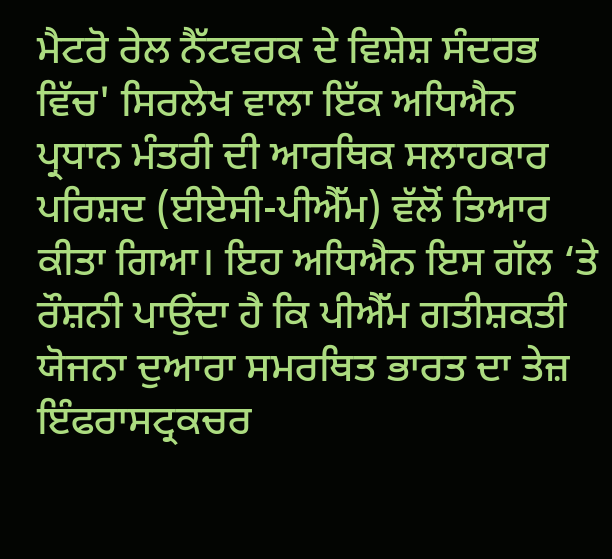ਮੈਟਰੋ ਰੇਲ ਨੈੱਟਵਰਕ ਦੇ ਵਿਸ਼ੇਸ਼ ਸੰਦਰਭ ਵਿੱਚ' ਸਿਰਲੇਖ ਵਾਲਾ ਇੱਕ ਅਧਿਐਨ ਪ੍ਰਧਾਨ ਮੰਤਰੀ ਦੀ ਆਰਥਿਕ ਸਲਾਹਕਾਰ ਪਰਿਸ਼ਦ (ਈਏਸੀ-ਪੀਐੱਮ) ਵੱਲੋਂ ਤਿਆਰ ਕੀਤਾ ਗਿਆ। ਇਹ ਅਧਿਐਨ ਇਸ ਗੱਲ ‘ਤੇ ਰੌਸ਼ਨੀ ਪਾਉਂਦਾ ਹੈ ਕਿ ਪੀਐੱਮ ਗਤੀਸ਼ਕਤੀ ਯੋਜਨਾ ਦੁਆਰਾ ਸਮਰਥਿਤ ਭਾਰਤ ਦਾ ਤੇਜ਼ ਇੰਫਰਾਸਟ੍ਰਕਚਰ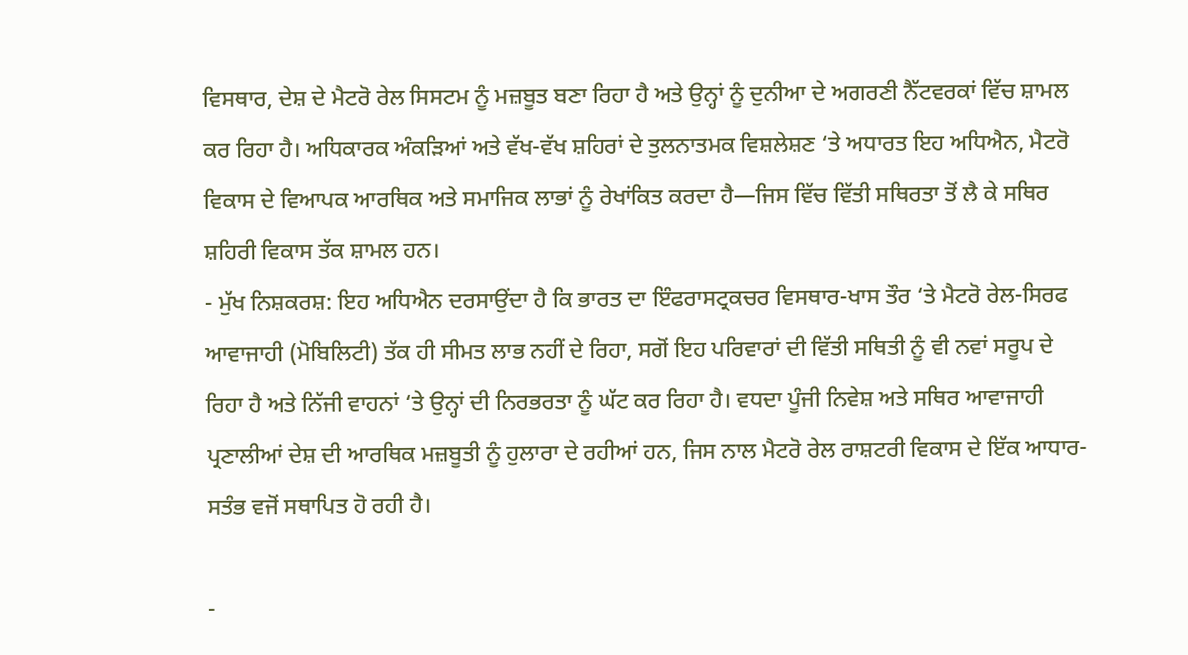ਵਿਸਥਾਰ, ਦੇਸ਼ ਦੇ ਮੈਟਰੋ ਰੇਲ ਸਿਸਟਮ ਨੂੰ ਮਜ਼ਬੂਤ ਬਣਾ ਰਿਹਾ ਹੈ ਅਤੇ ਉਨ੍ਹਾਂ ਨੂੰ ਦੁਨੀਆ ਦੇ ਅਗਰਣੀ ਨੈੱਟਵਰਕਾਂ ਵਿੱਚ ਸ਼ਾਮਲ ਕਰ ਰਿਹਾ ਹੈ। ਅਧਿਕਾਰਕ ਅੰਕੜਿਆਂ ਅਤੇ ਵੱਖ-ਵੱਖ ਸ਼ਹਿਰਾਂ ਦੇ ਤੁਲਨਾਤਮਕ ਵਿਸ਼ਲੇਸ਼ਣ ‘ਤੇ ਅਧਾਰਤ ਇਹ ਅਧਿਐਨ, ਮੈਟਰੋ ਵਿਕਾਸ ਦੇ ਵਿਆਪਕ ਆਰਥਿਕ ਅਤੇ ਸਮਾਜਿਕ ਲਾਭਾਂ ਨੂੰ ਰੇਖਾਂਕਿਤ ਕਰਦਾ ਹੈ—ਜਿਸ ਵਿੱਚ ਵਿੱਤੀ ਸਥਿਰਤਾ ਤੋਂ ਲੈ ਕੇ ਸਥਿਰ ਸ਼ਹਿਰੀ ਵਿਕਾਸ ਤੱਕ ਸ਼ਾਮਲ ਹਨ।
- ਮੁੱਖ ਨਿਸ਼ਕਰਸ਼: ਇਹ ਅਧਿਐਨ ਦਰਸਾਉਂਦਾ ਹੈ ਕਿ ਭਾਰਤ ਦਾ ਇੰਫਰਾਸਟ੍ਰਕਚਰ ਵਿਸਥਾਰ-ਖਾਸ ਤੌਰ ‘ਤੇ ਮੈਟਰੋ ਰੇਲ-ਸਿਰਫ ਆਵਾਜਾਹੀ (ਮੋਬਿਲਿਟੀ) ਤੱਕ ਹੀ ਸੀਮਤ ਲਾਭ ਨਹੀਂ ਦੇ ਰਿਹਾ, ਸਗੋਂ ਇਹ ਪਰਿਵਾਰਾਂ ਦੀ ਵਿੱਤੀ ਸਥਿਤੀ ਨੂੰ ਵੀ ਨਵਾਂ ਸਰੂਪ ਦੇ ਰਿਹਾ ਹੈ ਅਤੇ ਨਿੱਜੀ ਵਾਹਨਾਂ ‘ਤੇ ਉਨ੍ਹਾਂ ਦੀ ਨਿਰਭਰਤਾ ਨੂੰ ਘੱਟ ਕਰ ਰਿਹਾ ਹੈ। ਵਧਦਾ ਪੂੰਜੀ ਨਿਵੇਸ਼ ਅਤੇ ਸਥਿਰ ਆਵਾਜਾਹੀ ਪ੍ਰਣਾਲੀਆਂ ਦੇਸ਼ ਦੀ ਆਰਥਿਕ ਮਜ਼ਬੂਤੀ ਨੂੰ ਹੁਲਾਰਾ ਦੇ ਰਹੀਆਂ ਹਨ, ਜਿਸ ਨਾਲ ਮੈਟਰੋ ਰੇਲ ਰਾਸ਼ਟਰੀ ਵਿਕਾਸ ਦੇ ਇੱਕ ਆਧਾਰ-ਸਤੰਭ ਵਜੋਂ ਸਥਾਪਿਤ ਹੋ ਰਹੀ ਹੈ।

-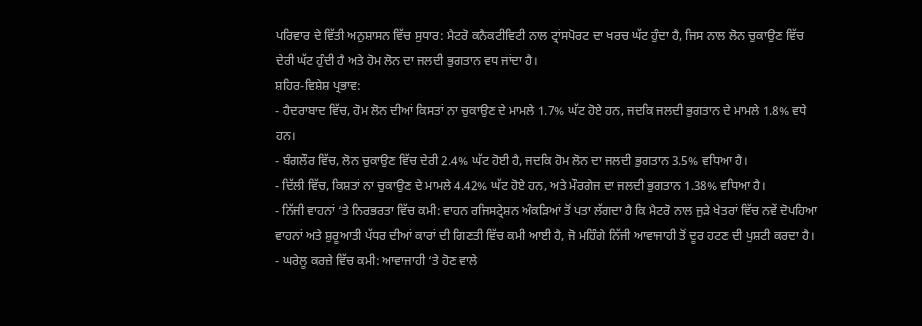ਪਰਿਵਾਰ ਦੇ ਵਿੱਤੀ ਅਨੁਸ਼ਾਸਨ ਵਿੱਚ ਸੁਧਾਰ: ਮੈਟਰੋ ਕਨੈਕਟੀਵਿਟੀ ਨਾਲ ਟ੍ਰਾਂਸਪੋਰਟ ਦਾ ਖਰਚ ਘੱਟ ਹੁੰਦਾ ਹੈ, ਜਿਸ ਨਾਲ ਲੋਨ ਚੁਕਾਉਣ ਵਿੱਚ ਦੇਰੀ ਘੱਟ ਹੁੰਦੀ ਹੈ ਅਤੇ ਹੋਮ ਲੋਨ ਦਾ ਜਲਦੀ ਭੁਗਤਾਨ ਵਧ ਜਾਂਦਾ ਹੈ।
ਸ਼ਹਿਰ-ਵਿਸ਼ੇਸ਼ ਪ੍ਰਭਾਵ:
- ਹੈਦਰਾਬਾਦ ਵਿੱਚ, ਹੋਮ ਲੋਨ ਦੀਆਂ ਕਿਸਤਾਂ ਨਾ ਚੁਕਾਉਣ ਦੇ ਮਾਮਲੇ 1.7% ਘੱਟ ਹੋਏ ਹਨ, ਜਦਕਿ ਜਲਦੀ ਭੁਗਤਾਨ ਦੇ ਮਾਮਲੇ 1.8% ਵਧੇ ਹਨ।
- ਬੰਗਲੌਰ ਵਿੱਚ, ਲੋਨ ਚੁਕਾਉਣ ਵਿੱਚ ਦੇਰੀ 2.4% ਘੱਟ ਹੋਈ ਹੈ, ਜਦਕਿ ਹੋਮ ਲੋਨ ਦਾ ਜਲਦੀ ਭੁਗਤਾਨ 3.5% ਵਧਿਆ ਹੈ।
- ਦਿੱਲੀ ਵਿੱਚ, ਕਿਸ਼ਤਾਂ ਨਾ ਚੁਕਾਉਣ ਦੇ ਮਾਮਲੇ 4.42% ਘੱਟ ਹੋਏ ਹਨ, ਅਤੇ ਮੌਰਗੇਜ ਦਾ ਜਲਦੀ ਭੁਗਤਾਨ 1.38% ਵਧਿਆ ਹੈ।
- ਨਿੱਜੀ ਵਾਹਨਾਂ ‘ਤੇ ਨਿਰਭਰਤਾ ਵਿੱਚ ਕਮੀ: ਵਾਹਨ ਰਜਿਸਟ੍ਰੇਸ਼ਨ ਅੰਕੜਿਆਂ ਤੋਂ ਪਤਾ ਲੱਗਦਾ ਹੈ ਕਿ ਮੈਟਰੋ ਨਾਲ ਜੁੜੇ ਖੇਤਰਾਂ ਵਿੱਚ ਨਵੇਂ ਦੋਪਹਿਆ ਵਾਹਨਾਂ ਅਤੇ ਸ਼ੁਰੂਆਤੀ ਪੱਧਰ ਦੀਆਂ ਕਾਰਾਂ ਦੀ ਗਿਣਤੀ ਵਿੱਚ ਕਮੀ ਆਈ ਹੈ, ਜੋ ਮਹਿੰਗੇ ਨਿੱਜੀ ਆਵਾਜਾਹੀ ਤੋਂ ਦੂਰ ਹਟਣ ਦੀ ਪੁਸ਼ਟੀ ਕਰਦਾ ਹੈ।
- ਘਰੇਲੂ ਕਰਜ਼ੇ ਵਿੱਚ ਕਮੀ: ਆਵਾਜਾਹੀ ‘ਤੇ ਹੋਣ ਵਾਲੇ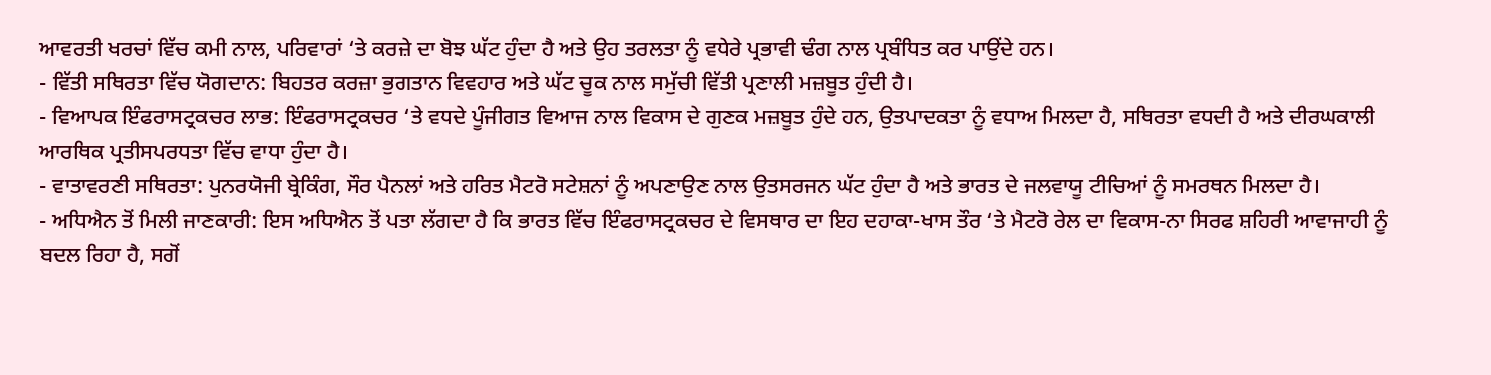ਆਵਰਤੀ ਖਰਚਾਂ ਵਿੱਚ ਕਮੀ ਨਾਲ, ਪਰਿਵਾਰਾਂ ‘ਤੇ ਕਰਜ਼ੇ ਦਾ ਬੋਝ ਘੱਟ ਹੁੰਦਾ ਹੈ ਅਤੇ ਉਹ ਤਰਲਤਾ ਨੂੰ ਵਧੇਰੇ ਪ੍ਰਭਾਵੀ ਢੰਗ ਨਾਲ ਪ੍ਰਬੰਧਿਤ ਕਰ ਪਾਉਂਦੇ ਹਨ।
- ਵਿੱਤੀ ਸਥਿਰਤਾ ਵਿੱਚ ਯੋਗਦਾਨ: ਬਿਹਤਰ ਕਰਜ਼ਾ ਭੁਗਤਾਨ ਵਿਵਹਾਰ ਅਤੇ ਘੱਟ ਚੂਕ ਨਾਲ ਸਮੁੱਚੀ ਵਿੱਤੀ ਪ੍ਰਣਾਲੀ ਮਜ਼ਬੂਤ ਹੁੰਦੀ ਹੈ।
- ਵਿਆਪਕ ਇੰਫਰਾਸਟ੍ਰਕਚਰ ਲਾਭ: ਇੰਫਰਾਸਟ੍ਰਕਚਰ ‘ਤੇ ਵਧਦੇ ਪੂੰਜੀਗਤ ਵਿਆਜ ਨਾਲ ਵਿਕਾਸ ਦੇ ਗੁਣਕ ਮਜ਼ਬੂਤ ਹੁੰਦੇ ਹਨ, ਉਤਪਾਦਕਤਾ ਨੂੰ ਵਧਾਅ ਮਿਲਦਾ ਹੈ, ਸਥਿਰਤਾ ਵਧਦੀ ਹੈ ਅਤੇ ਦੀਰਘਕਾਲੀ ਆਰਥਿਕ ਪ੍ਰਤੀਸਪਰਧਤਾ ਵਿੱਚ ਵਾਧਾ ਹੁੰਦਾ ਹੈ।
- ਵਾਤਾਵਰਣੀ ਸਥਿਰਤਾ: ਪੁਨਰਯੋਜੀ ਬ੍ਰੇਕਿੰਗ, ਸੌਰ ਪੈਨਲਾਂ ਅਤੇ ਹਰਿਤ ਮੈਟਰੋ ਸਟੇਸ਼ਨਾਂ ਨੂੰ ਅਪਣਾਉਣ ਨਾਲ ਉਤਸਰਜਨ ਘੱਟ ਹੁੰਦਾ ਹੈ ਅਤੇ ਭਾਰਤ ਦੇ ਜਲਵਾਯੂ ਟੀਚਿਆਂ ਨੂੰ ਸਮਰਥਨ ਮਿਲਦਾ ਹੈ।
- ਅਧਿਐਨ ਤੋਂ ਮਿਲੀ ਜਾਣਕਾਰੀ: ਇਸ ਅਧਿਐਨ ਤੋਂ ਪਤਾ ਲੱਗਦਾ ਹੈ ਕਿ ਭਾਰਤ ਵਿੱਚ ਇੰਫਰਾਸਟ੍ਰਕਚਰ ਦੇ ਵਿਸਥਾਰ ਦਾ ਇਹ ਦਹਾਕਾ-ਖਾਸ ਤੌਰ ‘ਤੇ ਮੈਟਰੋ ਰੇਲ ਦਾ ਵਿਕਾਸ-ਨਾ ਸਿਰਫ ਸ਼ਹਿਰੀ ਆਵਾਜਾਹੀ ਨੂੰ ਬਦਲ ਰਿਹਾ ਹੈ, ਸਗੋਂ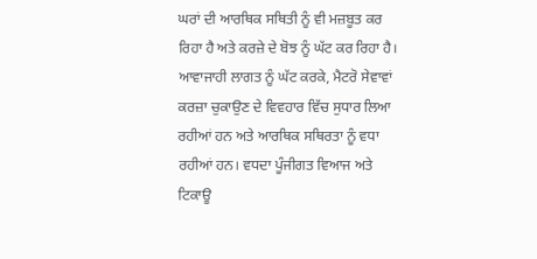ਘਰਾਂ ਦੀ ਆਰਥਿਕ ਸਥਿਤੀ ਨੂੰ ਵੀ ਮਜ਼ਬੂਤ ਕਰ ਰਿਹਾ ਹੈ ਅਤੇ ਕਰਜ਼ੇ ਦੇ ਬੋਝ ਨੂੰ ਘੱਟ ਕਰ ਰਿਹਾ ਹੈ। ਆਵਾਜਾਹੀ ਲਾਗਤ ਨੂੰ ਘੱਟ ਕਰਕੇ, ਮੈਟਰੋ ਸੇਵਾਵਾਂ ਕਰਜ਼ਾ ਚੁਕਾਉਣ ਦੇ ਵਿਵਹਾਰ ਵਿੱਚ ਸੁਧਾਰ ਲਿਆ ਰਹੀਆਂ ਹਨ ਅਤੇ ਆਰਥਿਕ ਸਥਿਰਤਾ ਨੂੰ ਵਧਾ ਰਹੀਆਂ ਹਨ। ਵਧਦਾ ਪੂੰਜੀਗਤ ਵਿਆਜ ਅਤੇ ਟਿਕਾਊ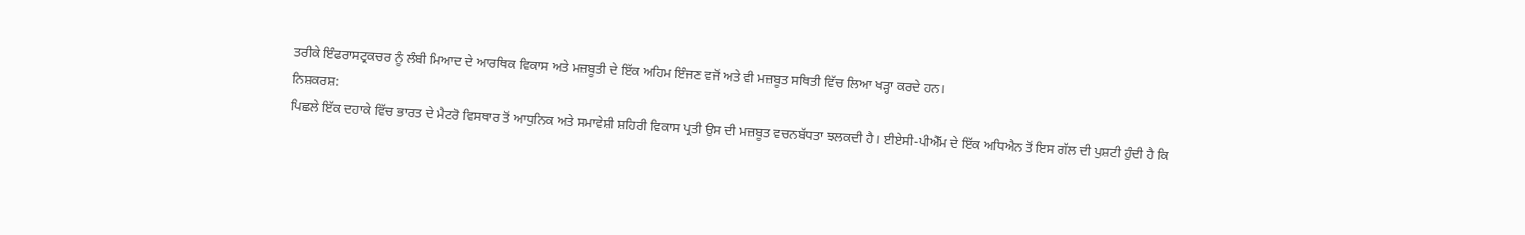ਤਰੀਕੇ ਇੰਫਰਾਸਟ੍ਰਕਚਰ ਨੂੰ ਲੰਬੀ ਮਿਆਦ ਦੇ ਆਰਥਿਕ ਵਿਕਾਸ ਅਤੇ ਮਜ਼ਬੂਤੀ ਦੇ ਇੱਕ ਅਹਿਮ ਇੰਜਣ ਵਜੋਂ ਅਤੇ ਵੀ ਮਜ਼ਬੂਤ ਸਥਿਤੀ ਵਿੱਚ ਲਿਆ ਖੜ੍ਹਾ ਕਰਦੇ ਹਨ।
ਨਿਸ਼ਕਰਸ਼:
ਪਿਛਲੇ ਇੱਕ ਦਹਾਕੇ ਵਿੱਚ ਭਾਰਤ ਦੇ ਮੈਟਰੋ ਵਿਸਥਾਰ ਤੋਂ ਆਧੁਨਿਕ ਅਤੇ ਸਮਾਵੇਸ਼ੀ ਸ਼ਹਿਰੀ ਵਿਕਾਸ ਪ੍ਰਤੀ ਉਸ ਦੀ ਮਜ਼ਬੂਤ ਵਚਨਬੱਧਤਾ ਝਲਕਦੀ ਹੈ। ਈਏਸੀ-ਪੀਐੱਮ ਦੇ ਇੱਕ ਅਧਿਐਨ ਤੋਂ ਇਸ ਗੱਲ ਦੀ ਪੁਸ਼ਟੀ ਹੁੰਦੀ ਹੈ ਕਿ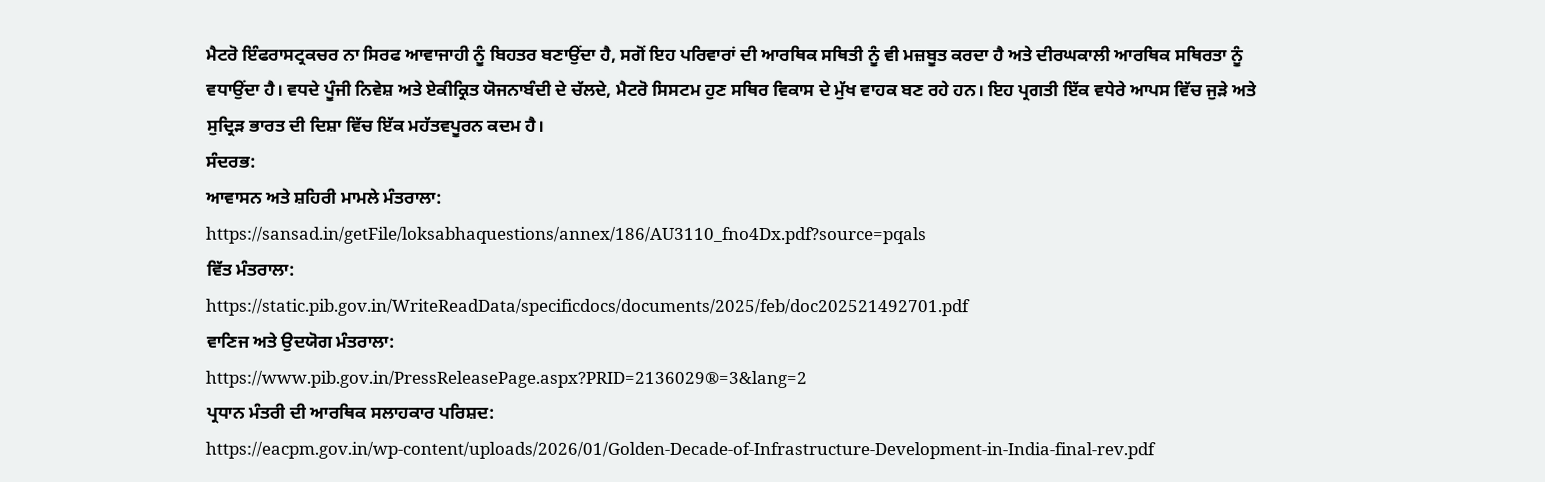ਮੈਟਰੋ ਇੰਫਰਾਸਟ੍ਰਕਚਰ ਨਾ ਸਿਰਫ ਆਵਾਜਾਹੀ ਨੂੰ ਬਿਹਤਰ ਬਣਾਉਂਦਾ ਹੈ, ਸਗੋਂ ਇਹ ਪਰਿਵਾਰਾਂ ਦੀ ਆਰਥਿਕ ਸਥਿਤੀ ਨੂੰ ਵੀ ਮਜ਼ਬੂਤ ਕਰਦਾ ਹੈ ਅਤੇ ਦੀਰਘਕਾਲੀ ਆਰਥਿਕ ਸਥਿਰਤਾ ਨੂੰ ਵਧਾਉਂਦਾ ਹੈ। ਵਧਦੇ ਪੂੰਜੀ ਨਿਵੇਸ਼ ਅਤੇ ਏਕੀਕ੍ਰਿਤ ਯੋਜਨਾਬੰਦੀ ਦੇ ਚੱਲਦੇ, ਮੈਟਰੋ ਸਿਸਟਮ ਹੁਣ ਸਥਿਰ ਵਿਕਾਸ ਦੇ ਮੁੱਖ ਵਾਹਕ ਬਣ ਰਹੇ ਹਨ। ਇਹ ਪ੍ਰਗਤੀ ਇੱਕ ਵਧੇਰੇ ਆਪਸ ਵਿੱਚ ਜੁੜੇ ਅਤੇ ਸੁਦ੍ਰਿੜ ਭਾਰਤ ਦੀ ਦਿਸ਼ਾ ਵਿੱਚ ਇੱਕ ਮਹੱਤਵਪੂਰਨ ਕਦਮ ਹੈ।
ਸੰਦਰਭ:
ਆਵਾਸਨ ਅਤੇ ਸ਼ਹਿਰੀ ਮਾਮਲੇ ਮੰਤਰਾਲਾ:
https://sansad.in/getFile/loksabhaquestions/annex/186/AU3110_fno4Dx.pdf?source=pqals
ਵਿੱਤ ਮੰਤਰਾਲਾ:
https://static.pib.gov.in/WriteReadData/specificdocs/documents/2025/feb/doc202521492701.pdf
ਵਾਣਿਜ ਅਤੇ ਉਦਯੋਗ ਮੰਤਰਾਲਾ:
https://www.pib.gov.in/PressReleasePage.aspx?PRID=2136029®=3&lang=2
ਪ੍ਰਧਾਨ ਮੰਤਰੀ ਦੀ ਆਰਥਿਕ ਸਲਾਹਕਾਰ ਪਰਿਸ਼ਦ:
https://eacpm.gov.in/wp-content/uploads/2026/01/Golden-Decade-of-Infrastructure-Development-in-India-final-rev.pdf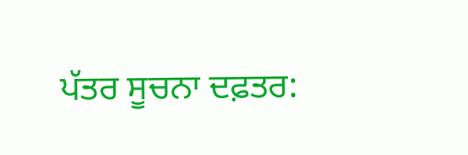ਪੱਤਰ ਸੂਚਨਾ ਦਫ਼ਤਰ: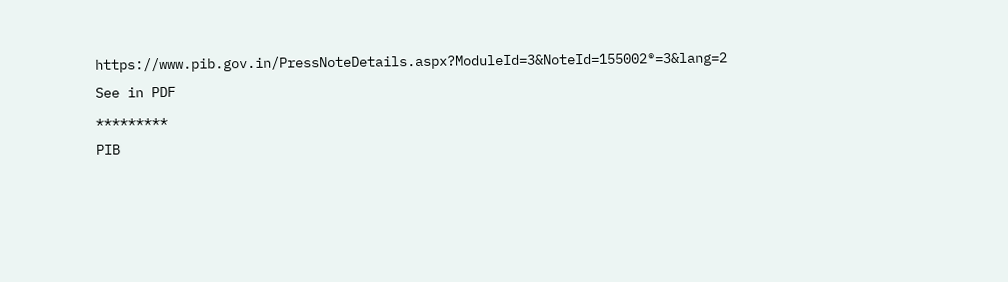https://www.pib.gov.in/PressNoteDetails.aspx?ModuleId=3&NoteId=155002®=3&lang=2
See in PDF
*********
PIB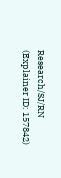Research/SJ/RN
(Explainer ID: 157842)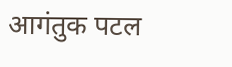आगंतुक पटल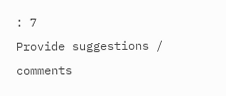: 7
Provide suggestions / comments